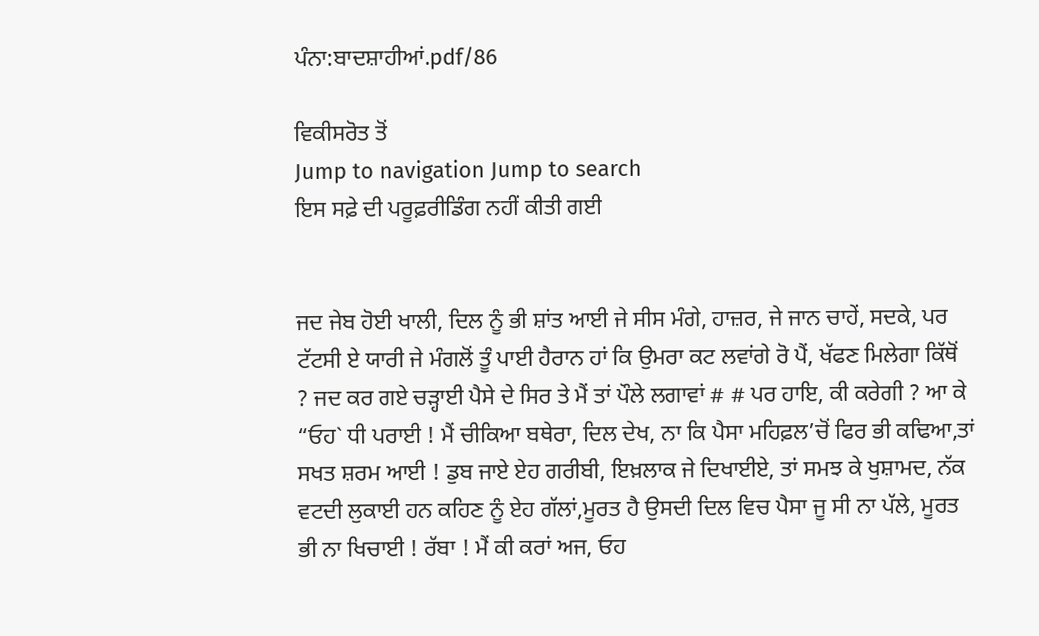ਪੰਨਾ:ਬਾਦਸ਼ਾਹੀਆਂ.pdf/86

ਵਿਕੀਸਰੋਤ ਤੋਂ
Jump to navigation Jump to search
ਇਸ ਸਫ਼ੇ ਦੀ ਪਰੂਫ਼ਰੀਡਿੰਗ ਨਹੀਂ ਕੀਤੀ ਗਈ


ਜਦ ਜੇਬ ਹੋਈ ਖਾਲੀ, ਦਿਲ ਨੂੰ ਭੀ ਸ਼ਾਂਤ ਆਈ ਜੇ ਸੀਸ ਮੰਗੇ, ਹਾਜ਼ਰ, ਜੇ ਜਾਨ ਚਾਹੇਂ, ਸਦਕੇ, ਪਰ ਟੱਟਸੀ ਏ ਯਾਰੀ ਜੇ ਮੰਗਲੋਂ ਤੂੰ ਪਾਈ ਹੈਰਾਨ ਹਾਂ ਕਿ ਉਮਰਾ ਕਟ ਲਵਾਂਗੇ ਰੋ ਪੈਂ, ਖੱਫਣ ਮਿਲੇਗਾ ਕਿੱਥੋਂ ? ਜਦ ਕਰ ਗਏ ਚੜ੍ਹਾਈ ਪੈਸੇ ਦੇ ਸਿਰ ਤੇ ਮੈਂ ਤਾਂ ਪੌਲੇ ਲਗਾਵਾਂ # # ਪਰ ਹਾਇ, ਕੀ ਕਰੇਗੀ ? ਆ ਕੇ “ਓਹ` ਧੀ ਪਰਾਈ ! ਮੈਂ ਚੀਕਿਆ ਬਥੇਰਾ, ਦਿਲ ਦੇਖ, ਨਾ ਕਿ ਪੈਸਾ ਮਹਿਫ਼ਲ’ਚੋਂ ਫਿਰ ਭੀ ਕਢਿਆ,ਤਾਂ ਸਖਤ ਸ਼ਰਮ ਆਈ ! ਡੁਬ ਜਾਏ ਏਹ ਗਰੀਬੀ, ਇਖ਼ਲਾਕ ਜੇ ਦਿਖਾਈਏ, ਤਾਂ ਸਮਝ ਕੇ ਖੁਸ਼ਾਮਦ, ਨੱਕ ਵਟਦੀ ਲੁਕਾਈ ਹਨ ਕਹਿਣ ਨੂੰ ਏਹ ਗੱਲਾਂ,ਮੂਰਤ ਹੈ ਉਸਦੀ ਦਿਲ ਵਿਚ ਪੈਸਾ ਜੂ ਸੀ ਨਾ ਪੱਲੇ, ਮੂਰਤ ਭੀ ਨਾ ਖਿਚਾਈ ! ਰੱਬਾ ! ਮੈਂ ਕੀ ਕਰਾਂ ਅਜ, ਓਹ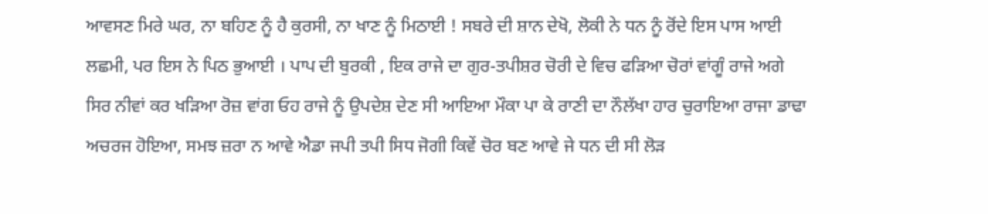ਆਵਸਣ ਮਿਰੇ ਘਰ, ਨਾ ਬਹਿਣ ਨੂੰ ਹੈ ਕੁਰਸੀ, ਨਾ ਖਾਣ ਨੂੰ ਮਿਠਾਈ ! ਸਬਰੇ ਦੀ ਸ਼ਾਨ ਦੇਖੋ, ਲੋਕੀ ਨੇ ਧਨ ਨੂੰ ਰੋਂਦੇ ਇਸ ਪਾਸ ਆਈ ਲਛਮੀ, ਪਰ ਇਸ ਨੇ ਪਿਠ ਭੁਆਈ । ਪਾਪ ਦੀ ਬੁਰਕੀ , ਇਕ ਰਾਜੇ ਦਾ ਗੁਰ-ਤਪੀਸ਼ਰ ਚੋਰੀ ਦੇ ਵਿਚ ਫੜਿਆ ਚੋਰਾਂ ਵਾਂਗੂੰ ਰਾਜੇ ਅਗੇ ਸਿਰ ਨੀਵਾਂ ਕਰ ਖੜਿਆ ਰੋਜ਼ ਵਾਂਗ ਓਹ ਰਾਜੇ ਨੂੰ ਉਪਦੇਸ਼ ਦੇਣ ਸੀ ਆਇਆ ਮੌਕਾ ਪਾ ਕੇ ਰਾਣੀ ਦਾ ਨੌਲੱਖਾ ਹਾਰ ਚੁਰਾਇਆ ਰਾਜਾ ਡਾਢਾ ਅਚਰਜ ਹੋਇਆ, ਸਮਝ ਜ਼ਰਾ ਨ ਆਵੇ ਐਡਾ ਜਪੀ ਤਪੀ ਸਿਧ ਜੋਗੀ ਕਿਵੇਂ ਚੋਰ ਬਣ ਆਵੇ ਜੇ ਧਨ ਦੀ ਸੀ ਲੋੜ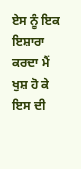ਏਸ ਨੂੰ ਇਕ ਇਸ਼ਾਰਾ ਕਰਦਾ ਮੈਂ ਖੁਸ਼ ਹੋ ਕੇ ਇਸ ਦੀ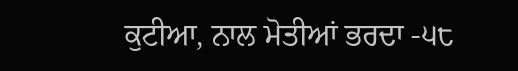ਕੁਟੀਆ, ਨਾਲ ਮੋਤੀਆਂ ਭਰਦਾ -੫੮